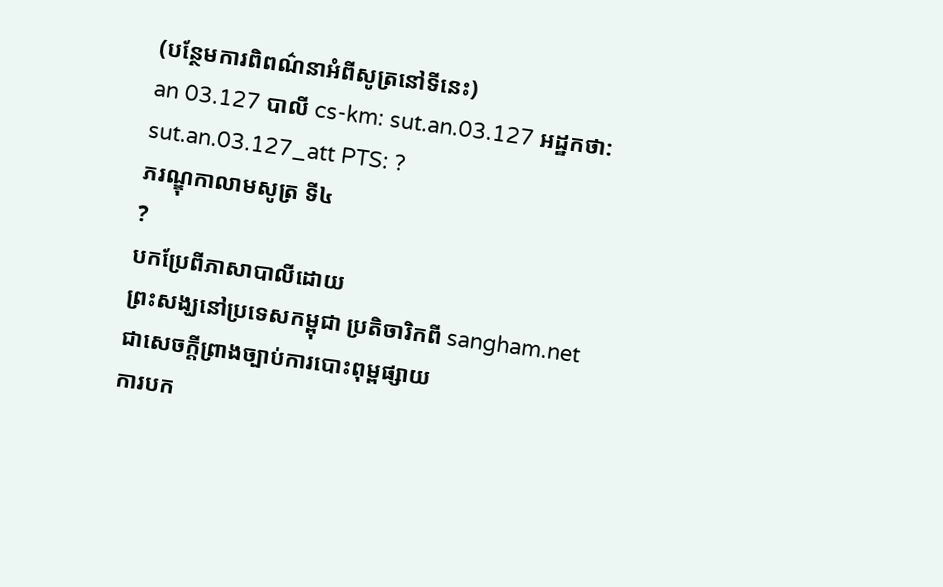(បន្ថែមការពិពណ៌នាអំពីសូត្រនៅទីនេះ)
an 03.127 បាលី cs-km: sut.an.03.127 អដ្ឋកថា: sut.an.03.127_att PTS: ?
ភរណ្ឌុកាលាមសូត្រ ទី៤
?
បកប្រែពីភាសាបាលីដោយ
ព្រះសង្ឃនៅប្រទេសកម្ពុជា ប្រតិចារិកពី sangham.net ជាសេចក្តីព្រាងច្បាប់ការបោះពុម្ពផ្សាយ
ការបក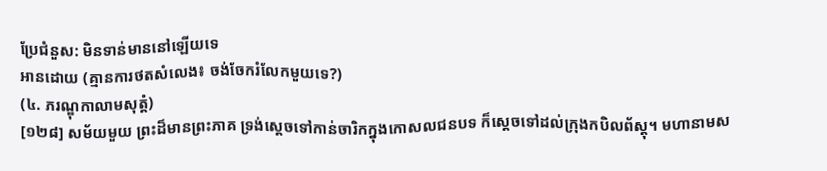ប្រែជំនួស: មិនទាន់មាននៅឡើយទេ
អានដោយ (គ្មានការថតសំលេង៖ ចង់ចែករំលែកមួយទេ?)
(៤. ភរណ្ឌុកាលាមសុត្តំ)
[១២៨] សម័យមួយ ព្រះដ៏មានព្រះភាគ ទ្រង់ស្ដេចទៅកាន់ចារិកក្នុងកោសលជនបទ ក៏ស្ដេចទៅដល់ក្រុងកបិលព័ស្តុ។ មហានាមស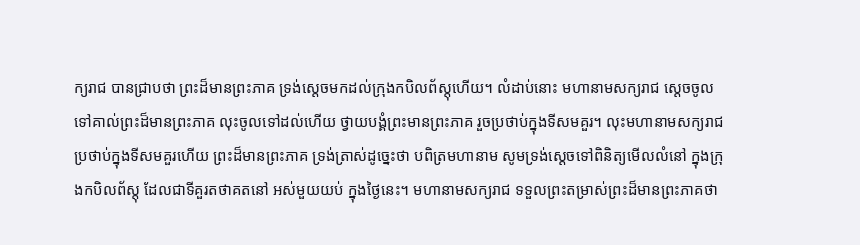ក្យរាជ បានជ្រាបថា ព្រះដ៏មានព្រះភាគ ទ្រង់ស្ដេចមកដល់ក្រុងកបិលព័ស្តុហើយ។ លំដាប់នោះ មហានាមសក្យរាជ សេ្ដចចូលទៅគាល់ព្រះដ៏មានព្រះភាគ លុះចូលទៅដល់ហើយ ថ្វាយបង្គំព្រះមានព្រះភាគ រួចប្រថាប់ក្នុងទីសមគួរ។ លុះមហានាមសក្យរាជ ប្រថាប់ក្នុងទីសមគួរហើយ ព្រះដ៏មានព្រះភាគ ទ្រង់ត្រាស់ដូច្នេះថា បពិត្រមហានាម សូមទ្រង់ស្ដេចទៅពិនិត្យមើលលំនៅ ក្នុងក្រុងកបិលព័ស្តុ ដែលជាទីគួរតថាគតនៅ អស់មួយយប់ ក្នុងថ្ងៃនេះ។ មហានាមសក្យរាជ ទទួលព្រះតម្រាស់ព្រះដ៏មានព្រះភាគថា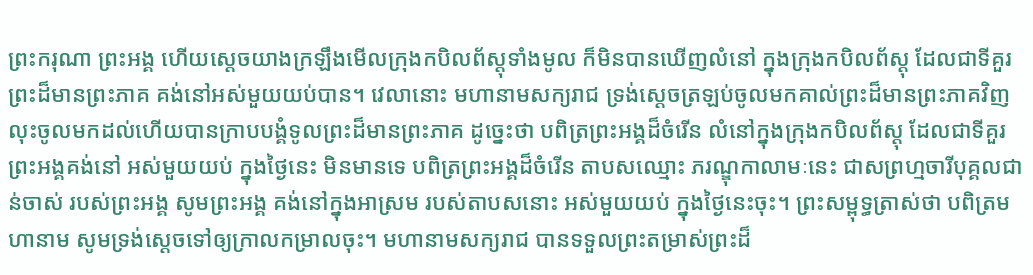ព្រះករុណា ព្រះអង្គ ហើយស្ដេចយាងក្រឡឹងមើលក្រុងកបិលព័ស្តុទាំងមូល ក៏មិនបានឃើញលំនៅ ក្នុងក្រុងកបិលព័ស្តុ ដែលជាទីគួរព្រះដ៏មានព្រះភាគ គង់នៅអស់មួយយប់បាន។ វេលានោះ មហានាមសក្យរាជ ទ្រង់ស្ដេចត្រឡប់ចូលមកគាល់ព្រះដ៏មានព្រះភាគវិញ លុះចូលមកដល់ហើយបានក្រាបបង្គំទូលព្រះដ៏មានព្រះភាគ ដូច្នេះថា បពិត្រព្រះអង្គដ៏ចំរើន លំនៅក្នុងក្រុងកបិលព័ស្តុ ដែលជាទីគួរព្រះអង្គគង់នៅ អស់មួយយប់ ក្នុងថ្ងៃនេះ មិនមានទេ បពិត្រព្រះអង្គដ៏ចំរើន តាបសឈ្មោះ ភរណ្ឌុកាលាមៈនេះ ជាសព្រហ្មចារីបុគ្គលជាន់ចាស់ របស់ព្រះអង្គ សូមព្រះអង្គ គង់នៅក្នុងអាស្រម របស់តាបសនោះ អស់មួយយប់ ក្នុងថ្ងៃនេះចុះ។ ព្រះសម្ពុទ្ធត្រាស់ថា បពិត្រមហានាម សូមទ្រង់ស្ដេចទៅឲ្យក្រាលកម្រាលចុះ។ មហានាមសក្យរាជ បានទទួលព្រះតម្រាស់ព្រះដ៏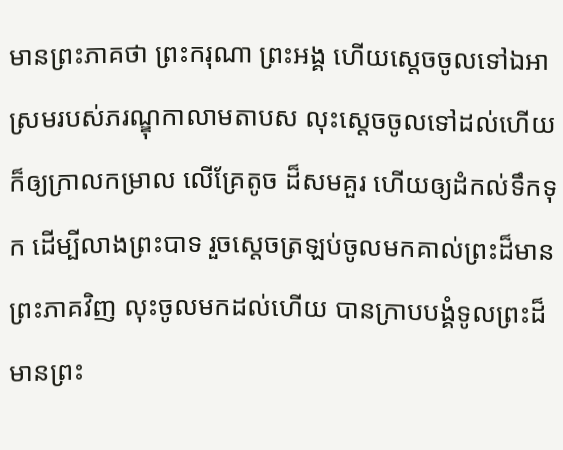មានព្រះភាគថា ព្រះករុណា ព្រះអង្គ ហើយស្ដេចចូលទៅឯអាស្រមរបស់ភរណ្ឌុកាលាមតាបស លុះស្ដេចចូលទៅដល់ហើយ ក៏ឲ្យក្រាលកម្រាល លើគ្រែតូច ដ៏សមគួរ ហើយឲ្យដំកល់ទឹកទុក ដើម្បីលាងព្រះបាទ រួចស្ដេចត្រឡប់ចូលមកគាល់ព្រះដ៏មានព្រះភាគវិញ លុះចូលមកដល់ហើយ បានក្រាបបង្គំទូលព្រះដ៏មានព្រះ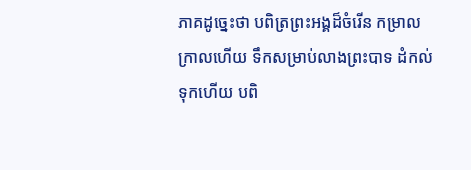ភាគដូច្នេះថា បពិត្រព្រះអង្គដ៏ចំរើន កម្រាលក្រាលហើយ ទឹកសម្រាប់លាងព្រះបាទ ដំកល់ទុកហើយ បពិ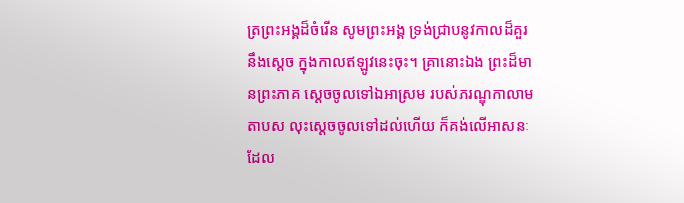ត្រព្រះអង្គដ៏ចំរើន សូមព្រះអង្គ ទ្រង់ជ្រាបនូវកាលដ៏គួរនឹងស្ដេច ក្នុងកាលឥឡូវនេះចុះ។ គ្រានោះឯង ព្រះដ៏មានព្រះភាគ ស្ដេចចូលទៅឯអាស្រម របស់ភរណ្ឌុកាលាមតាបស លុះស្ដេចចូលទៅដល់ហើយ ក៏គង់លើអាសនៈ ដែល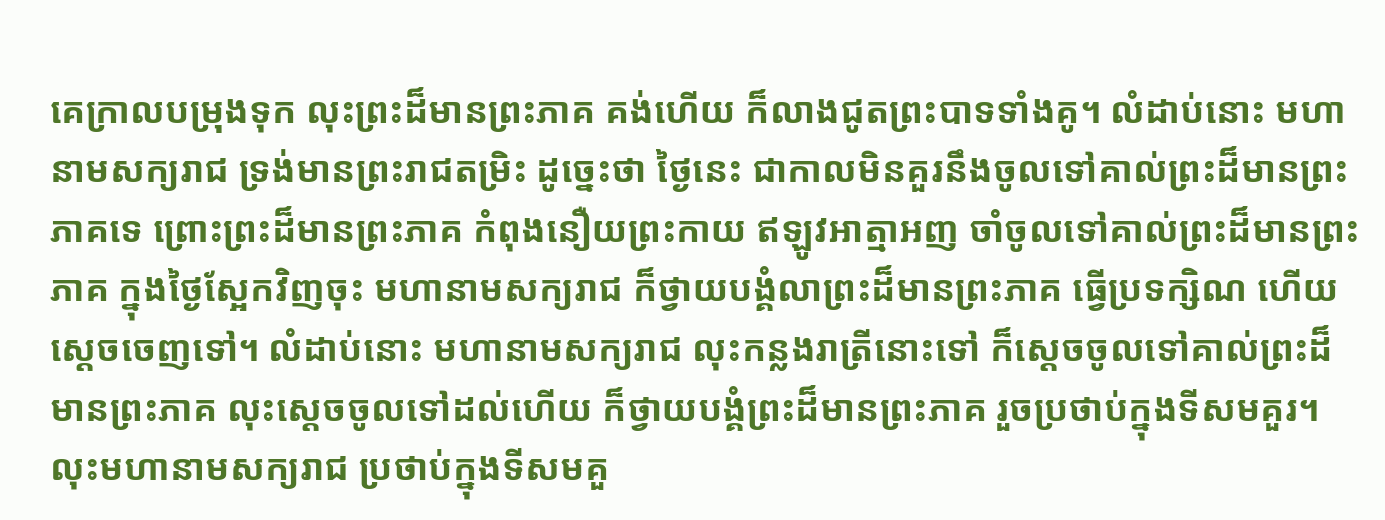គេក្រាលបម្រុងទុក លុះព្រះដ៏មានព្រះភាគ គង់ហើយ ក៏លាងជូតព្រះបាទទាំងគូ។ លំដាប់នោះ មហានាមសក្យរាជ ទ្រង់មានព្រះរាជតម្រិះ ដូច្នេះថា ថ្ងៃនេះ ជាកាលមិនគួរនឹងចូលទៅគាល់ព្រះដ៏មានព្រះភាគទេ ព្រោះព្រះដ៏មានព្រះភាគ កំពុងនឿយព្រះកាយ ឥឡូវអាត្មាអញ ចាំចូលទៅគាល់ព្រះដ៏មានព្រះភាគ ក្នុងថ្ងៃស្អែកវិញចុះ មហានាមសក្យរាជ ក៏ថ្វាយបង្គំលាព្រះដ៏មានព្រះភាគ ធ្វើប្រទក្សិណ ហើយស្ដេចចេញទៅ។ លំដាប់នោះ មហានាមសក្យរាជ លុះកន្លងរាត្រីនោះទៅ ក៏ស្ដេចចូលទៅគាល់ព្រះដ៏មានព្រះភាគ លុះស្ដេចចូលទៅដល់ហើយ ក៏ថ្វាយបង្គំព្រះដ៏មានព្រះភាគ រួចប្រថាប់ក្នុងទីសមគួរ។ លុះមហានាមសក្យរាជ ប្រថាប់ក្នុងទីសមគួ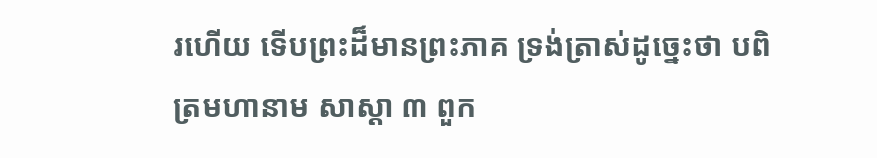រហើយ ទើបព្រះដ៏មានព្រះភាគ ទ្រង់ត្រាស់ដូច្នេះថា បពិត្រមហានាម សាស្ដា ៣ ពួក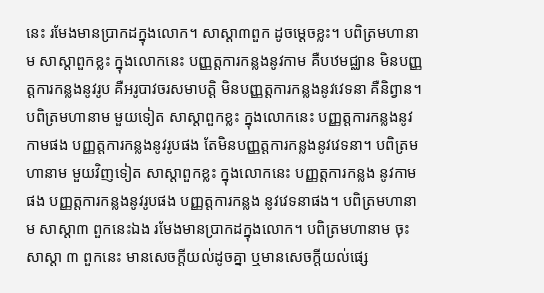នេះ រមែងមានប្រាកដក្នុងលោក។ សាស្ដា៣ពួក ដូចម្ដេចខ្លះ។ បពិត្រមហានាម សាស្ដាពួកខ្លះ ក្នុងលោកនេះ បញ្ញត្តការកន្លងនូវកាម គឺបឋមជ្ឈាន មិនបញ្ញត្តការកន្លងនូវរូប គឺអរូបាវចរសមាបត្តិ មិនបញ្ញត្តការកន្លងនូវវេទនា គឺនិព្វាន។ បពិត្រមហានាម មួយទៀត សាស្ដាពួកខ្លះ ក្នុងលោកនេះ បញ្ញត្តការកន្លងនូវកាមផង បញ្ញត្តការកន្លងនូវរូបផង តែមិនបញ្ញត្តការកន្លងនូវវេទនា។ បពិត្រមហានាម មួយវិញទៀត សាស្ដាពួកខ្លះ ក្នុងលោកនេះ បញ្ញត្តការកន្លង នូវកាមផង បញ្ញត្តការកន្លងនូវរូបផង បញ្ញត្តការកន្លង នូវវេទនាផង។ បពិត្រមហានាម សាស្ដា៣ ពួកនេះឯង រមែងមានប្រាកដក្នុងលោក។ បពិត្រមហានាម ចុះសាស្ដា ៣ ពួកនេះ មានសេចក្ដីយល់ដូចគ្នា ឬមានសេចក្ដីយល់ផ្សេ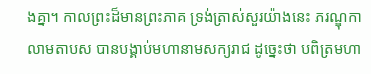ងគ្នា។ កាលព្រះដ៏មានព្រះភាគ ទ្រង់ត្រាស់សួរយ៉ាងនេះ ភរណ្ឌុកាលាមតាបស បានបង្គាប់មហានាមសក្យរាជ ដូច្នេះថា បពិត្រមហា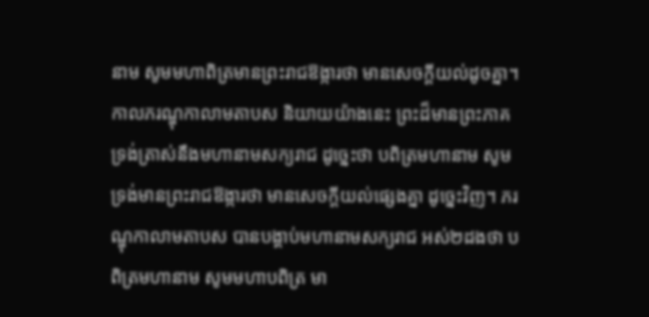នាម សូមមហាពិត្រមានព្រះរាជឱង្ការថា មានសេចក្ដីយល់ដូចគ្នា។ កាលភរណ្ឌុកាលាមតាបស និយាយយ៉ាងនេះ ព្រះដ៏មានព្រះភាគ ទ្រង់ត្រាស់នឹងមហានាមសក្យរាជ ដូច្នេះថា បពិត្រមហានាម សូមទ្រង់មានព្រះរាជឱង្ការថា មានសេចក្ដីយល់ផ្សេងគ្នា ដូច្នេះវិញ។ ភរណ្ឌុកាលាមតាបស បានបង្គាប់មហានាមសក្យរាជ អស់២ដងថា បពិត្រមហានាម សូមមហាបពិត្រ មា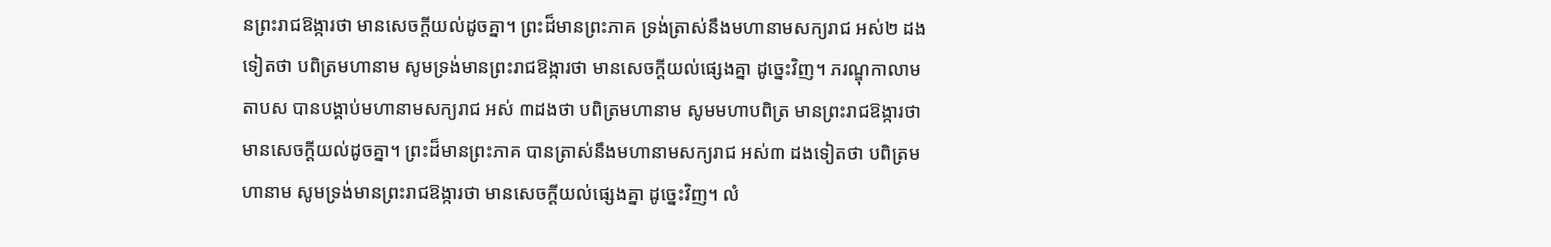នព្រះរាជឱង្ការថា មានសេចក្ដីយល់ដូចគ្នា។ ព្រះដ៏មានព្រះភាគ ទ្រង់ត្រាស់នឹងមហានាមសក្យរាជ អស់២ ដងទៀតថា បពិត្រមហានាម សូមទ្រង់មានព្រះរាជឱង្ការថា មានសេចក្ដីយល់ផ្សេងគ្នា ដូច្នេះវិញ។ ភរណ្ឌុកាលាមតាបស បានបង្គាប់មហានាមសក្យរាជ អស់ ៣ដងថា បពិត្រមហានាម សូមមហាបពិត្រ មានព្រះរាជឱង្ការថា មានសេចក្ដីយល់ដូចគ្នា។ ព្រះដ៏មានព្រះភាគ បានត្រាស់នឹងមហានាមសក្យរាជ អស់៣ ដងទៀតថា បពិត្រមហានាម សូមទ្រង់មានព្រះរាជឱង្ការថា មានសេចក្ដីយល់ផ្សេងគ្នា ដូច្នេះវិញ។ លំ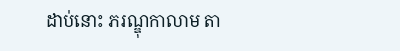ដាប់នោះ ភរណ្ឌុកាលាម តា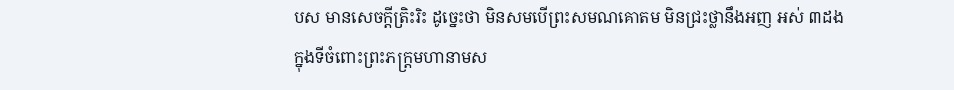បស មានសេចក្ដីត្រិះរិះ ដូច្នេះថា មិនសមបើព្រះសមណគោតម មិនជ្រះថ្លានឹងអញ អស់ ៣ដង ក្នុងទីចំពោះព្រះភក្រ្តមហានាមស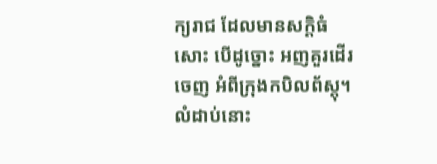ក្យរាជ ដែលមានសក្ដិធំសោះ បើដូច្នោះ អញគួរដើរចេញ អំពីក្រុងកបិលព័ស្ដុ។ លំដាប់នោះ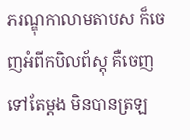ភរណ្ឌុកាលាមតាបស ក៏ចេញអំពីកបិលព័ស្តុ គឺចេញទៅតែម្ដង មិនបានត្រឡ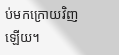ប់មកក្រោយវិញឡើយ។